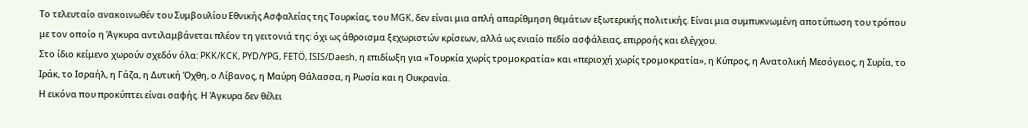Το τελευταίο ανακοινωθέν του Συμβουλίου Εθνικής Ασφαλείας της Τουρκίας, του MGK, δεν είναι μια απλή απαρίθμηση θεμάτων εξωτερικής πολιτικής. Είναι μια συμπυκνωμένη αποτύπωση του τρόπου με τον οποίο η Άγκυρα αντιλαμβάνεται πλέον τη γειτονιά της: όχι ως άθροισμα ξεχωριστών κρίσεων, αλλά ως ενιαίο πεδίο ασφάλειας, επιρροής και ελέγχου.
Στο ίδιο κείμενο χωρούν σχεδόν όλα: PKK/KCK, PYD/YPG, FETÖ, ISIS/Daesh, η επιδίωξη για «Τουρκία χωρίς τρομοκρατία» και «περιοχή χωρίς τρομοκρατία», η Κύπρος, η Ανατολική Μεσόγειος, η Συρία, το Ιράκ, το Ισραήλ, η Γάζα, η Δυτική Όχθη, ο Λίβανος, η Μαύρη Θάλασσα, η Ρωσία και η Ουκρανία.
Η εικόνα που προκύπτει είναι σαφής. Η Άγκυρα δεν θέλει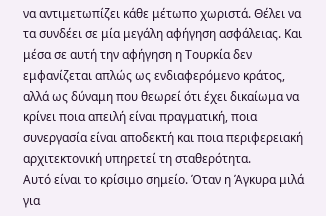να αντιμετωπίζει κάθε μέτωπο χωριστά. Θέλει να τα συνδέει σε μία μεγάλη αφήγηση ασφάλειας. Και μέσα σε αυτή την αφήγηση η Τουρκία δεν εμφανίζεται απλώς ως ενδιαφερόμενο κράτος, αλλά ως δύναμη που θεωρεί ότι έχει δικαίωμα να κρίνει ποια απειλή είναι πραγματική, ποια συνεργασία είναι αποδεκτή και ποια περιφερειακή αρχιτεκτονική υπηρετεί τη σταθερότητα.
Αυτό είναι το κρίσιμο σημείο. Όταν η Άγκυρα μιλά για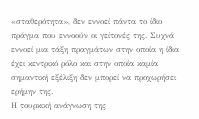«σταθερότητα», δεν εννοεί πάντα το ίδιο πράγμα που εννοούν οι γείτονές της. Συχνά εννοεί μια τάξη πραγμάτων στην οποία η ίδια έχει κεντρικό ρόλο και στην οποία καμία σημαντική εξέλιξη δεν μπορεί να προχωρήσει ερήμην της.
Η τουρκική ανάγνωση της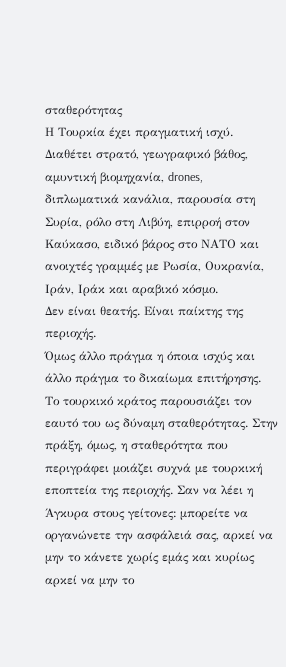σταθερότητας
Η Τουρκία έχει πραγματική ισχύ. Διαθέτει στρατό, γεωγραφικό βάθος, αμυντική βιομηχανία, drones, διπλωματικά κανάλια, παρουσία στη Συρία, ρόλο στη Λιβύη, επιρροή στον Καύκασο, ειδικό βάρος στο ΝΑΤΟ και ανοιχτές γραμμές με Ρωσία, Ουκρανία, Ιράν, Ιράκ και αραβικό κόσμο.
Δεν είναι θεατής. Είναι παίκτης της περιοχής.
Όμως άλλο πράγμα η όποια ισχύς και άλλο πράγμα το δικαίωμα επιτήρησης.
Το τουρκικό κράτος παρουσιάζει τον εαυτό του ως δύναμη σταθερότητας. Στην πράξη, όμως, η σταθερότητα που περιγράφει μοιάζει συχνά με τουρκική εποπτεία της περιοχής. Σαν να λέει η Άγκυρα στους γείτονες: μπορείτε να οργανώνετε την ασφάλειά σας, αρκεί να μην το κάνετε χωρίς εμάς και κυρίως αρκεί να μην το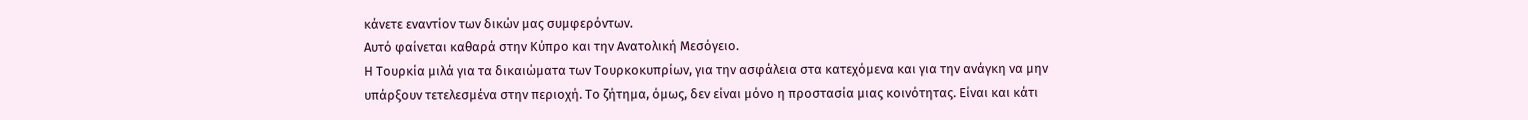κάνετε εναντίον των δικών μας συμφερόντων.
Αυτό φαίνεται καθαρά στην Κύπρο και την Ανατολική Μεσόγειο.
Η Τουρκία μιλά για τα δικαιώματα των Τουρκοκυπρίων, για την ασφάλεια στα κατεχόμενα και για την ανάγκη να μην υπάρξουν τετελεσμένα στην περιοχή. Το ζήτημα, όμως, δεν είναι μόνο η προστασία μιας κοινότητας. Είναι και κάτι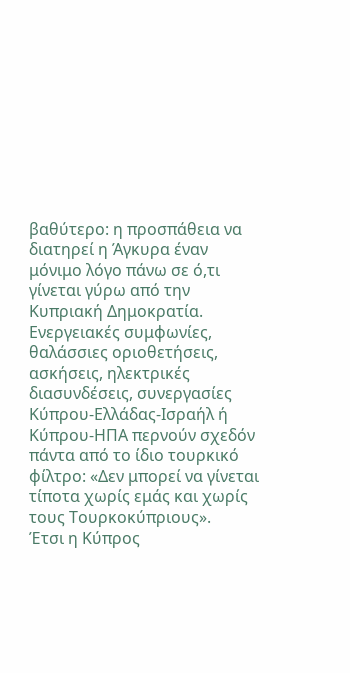βαθύτερο: η προσπάθεια να διατηρεί η Άγκυρα έναν μόνιμο λόγο πάνω σε ό,τι γίνεται γύρω από την Κυπριακή Δημοκρατία.
Ενεργειακές συμφωνίες, θαλάσσιες οριοθετήσεις, ασκήσεις, ηλεκτρικές διασυνδέσεις, συνεργασίες Κύπρου-Ελλάδας-Ισραήλ ή Κύπρου-ΗΠΑ περνούν σχεδόν πάντα από το ίδιο τουρκικό φίλτρο: «Δεν μπορεί να γίνεται τίποτα χωρίς εμάς και χωρίς τους Τουρκοκύπριους».
Έτσι η Κύπρος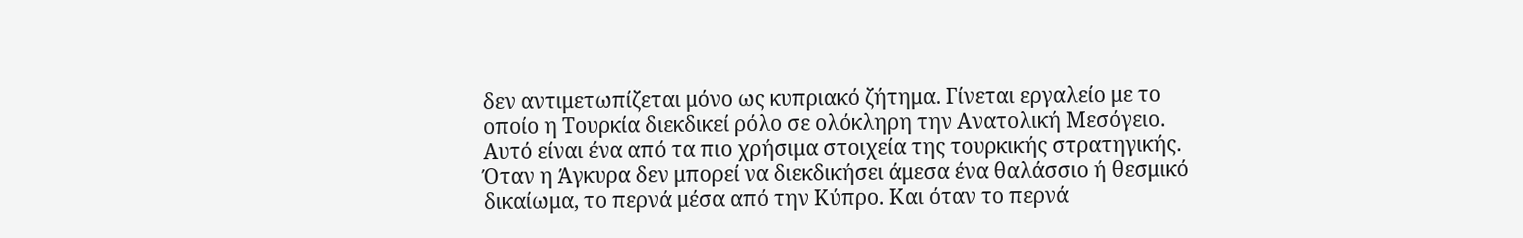δεν αντιμετωπίζεται μόνο ως κυπριακό ζήτημα. Γίνεται εργαλείο με το οποίο η Τουρκία διεκδικεί ρόλο σε ολόκληρη την Ανατολική Μεσόγειο.
Αυτό είναι ένα από τα πιο χρήσιμα στοιχεία της τουρκικής στρατηγικής. Όταν η Άγκυρα δεν μπορεί να διεκδικήσει άμεσα ένα θαλάσσιο ή θεσμικό δικαίωμα, το περνά μέσα από την Κύπρο. Και όταν το περνά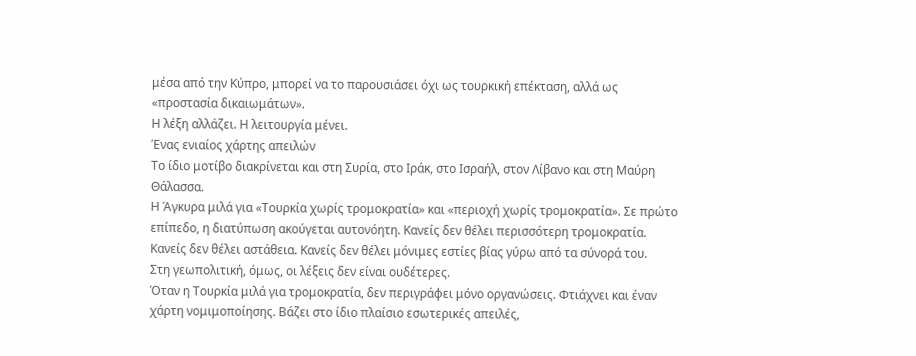μέσα από την Κύπρο, μπορεί να το παρουσιάσει όχι ως τουρκική επέκταση, αλλά ως «προστασία δικαιωμάτων».
Η λέξη αλλάζει. Η λειτουργία μένει.
Ένας ενιαίος χάρτης απειλών
Το ίδιο μοτίβο διακρίνεται και στη Συρία, στο Ιράκ, στο Ισραήλ, στον Λίβανο και στη Μαύρη Θάλασσα.
Η Άγκυρα μιλά για «Τουρκία χωρίς τρομοκρατία» και «περιοχή χωρίς τρομοκρατία». Σε πρώτο επίπεδο, η διατύπωση ακούγεται αυτονόητη. Κανείς δεν θέλει περισσότερη τρομοκρατία. Κανείς δεν θέλει αστάθεια. Κανείς δεν θέλει μόνιμες εστίες βίας γύρω από τα σύνορά του.
Στη γεωπολιτική, όμως, οι λέξεις δεν είναι ουδέτερες.
Όταν η Τουρκία μιλά για τρομοκρατία, δεν περιγράφει μόνο οργανώσεις. Φτιάχνει και έναν χάρτη νομιμοποίησης. Βάζει στο ίδιο πλαίσιο εσωτερικές απειλές,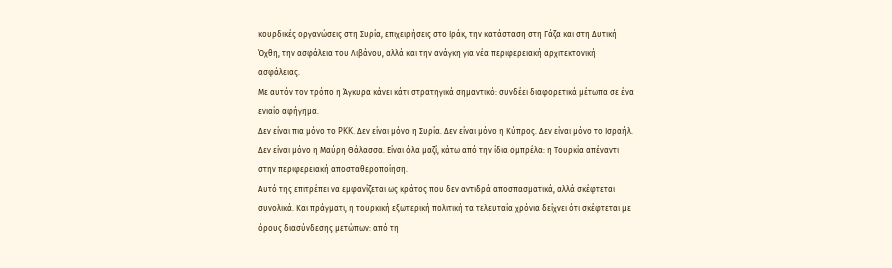κουρδικές οργανώσεις στη Συρία, επιχειρήσεις στο Ιράκ, την κατάσταση στη Γάζα και στη Δυτική Όχθη, την ασφάλεια του Λιβάνου, αλλά και την ανάγκη για νέα περιφερειακή αρχιτεκτονική ασφάλειας.
Με αυτόν τον τρόπο η Άγκυρα κάνει κάτι στρατηγικά σημαντικό: συνδέει διαφορετικά μέτωπα σε ένα ενιαίο αφήγημα.
Δεν είναι πια μόνο το PKK. Δεν είναι μόνο η Συρία. Δεν είναι μόνο η Κύπρος. Δεν είναι μόνο το Ισραήλ. Δεν είναι μόνο η Μαύρη Θάλασσα. Είναι όλα μαζί, κάτω από την ίδια ομπρέλα: η Τουρκία απέναντι στην περιφερειακή αποσταθεροποίηση.
Αυτό της επιτρέπει να εμφανίζεται ως κράτος που δεν αντιδρά αποσπασματικά, αλλά σκέφτεται συνολικά. Και πράγματι, η τουρκική εξωτερική πολιτική τα τελευταία χρόνια δείχνει ότι σκέφτεται με όρους διασύνδεσης μετώπων: από τη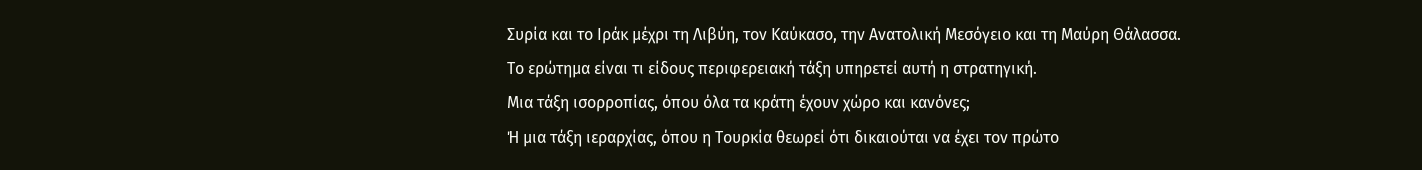Συρία και το Ιράκ μέχρι τη Λιβύη, τον Καύκασο, την Ανατολική Μεσόγειο και τη Μαύρη Θάλασσα.
Το ερώτημα είναι τι είδους περιφερειακή τάξη υπηρετεί αυτή η στρατηγική.
Μια τάξη ισορροπίας, όπου όλα τα κράτη έχουν χώρο και κανόνες;
Ή μια τάξη ιεραρχίας, όπου η Τουρκία θεωρεί ότι δικαιούται να έχει τον πρώτο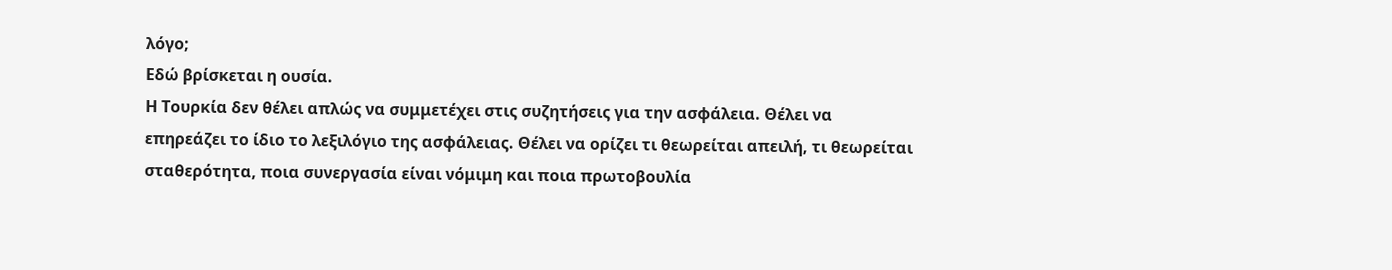λόγο;
Εδώ βρίσκεται η ουσία.
Η Τουρκία δεν θέλει απλώς να συμμετέχει στις συζητήσεις για την ασφάλεια. Θέλει να επηρεάζει το ίδιο το λεξιλόγιο της ασφάλειας. Θέλει να ορίζει τι θεωρείται απειλή, τι θεωρείται σταθερότητα, ποια συνεργασία είναι νόμιμη και ποια πρωτοβουλία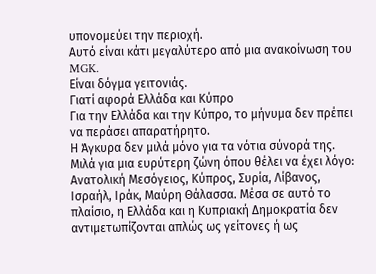υπονομεύει την περιοχή.
Αυτό είναι κάτι μεγαλύτερο από μια ανακοίνωση του MGK.
Είναι δόγμα γειτονιάς.
Γιατί αφορά Ελλάδα και Κύπρο
Για την Ελλάδα και την Κύπρο, το μήνυμα δεν πρέπει να περάσει απαρατήρητο.
Η Άγκυρα δεν μιλά μόνο για τα νότια σύνορά της. Μιλά για μια ευρύτερη ζώνη όπου θέλει να έχει λόγο: Ανατολική Μεσόγειος, Κύπρος, Συρία, Λίβανος, Ισραήλ, Ιράκ, Μαύρη Θάλασσα. Μέσα σε αυτό το πλαίσιο, η Ελλάδα και η Κυπριακή Δημοκρατία δεν αντιμετωπίζονται απλώς ως γείτονες ή ως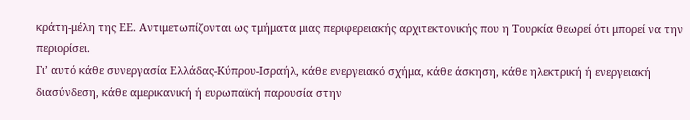κράτη-μέλη της ΕΕ. Αντιμετωπίζονται ως τμήματα μιας περιφερειακής αρχιτεκτονικής που η Τουρκία θεωρεί ότι μπορεί να την περιορίσει.
Γι’ αυτό κάθε συνεργασία Ελλάδας-Κύπρου-Ισραήλ, κάθε ενεργειακό σχήμα, κάθε άσκηση, κάθε ηλεκτρική ή ενεργειακή διασύνδεση, κάθε αμερικανική ή ευρωπαϊκή παρουσία στην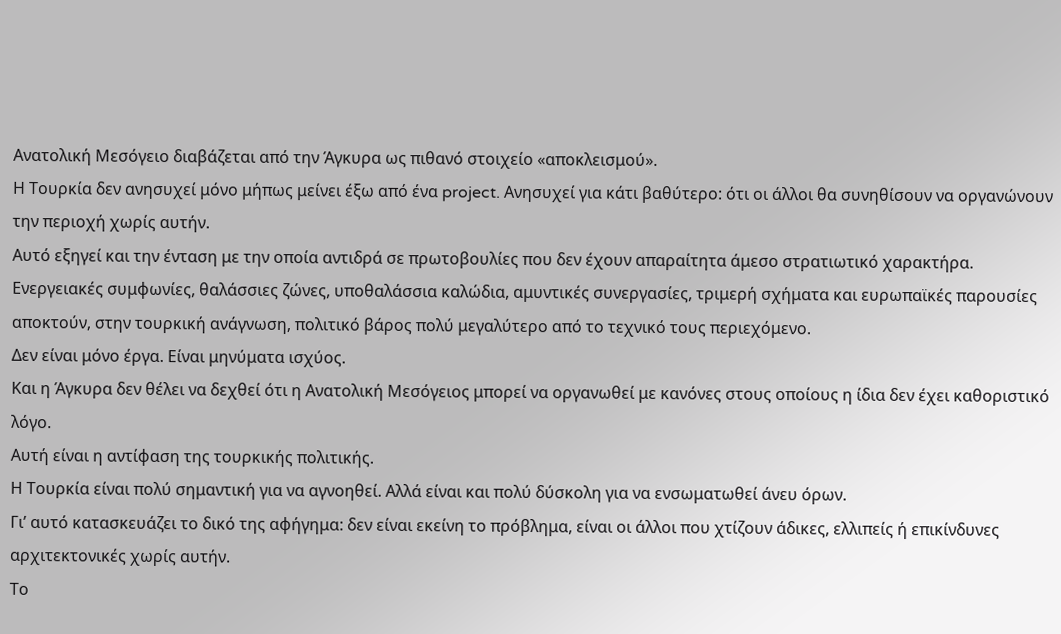Ανατολική Μεσόγειο διαβάζεται από την Άγκυρα ως πιθανό στοιχείο «αποκλεισμού».
Η Τουρκία δεν ανησυχεί μόνο μήπως μείνει έξω από ένα project. Ανησυχεί για κάτι βαθύτερο: ότι οι άλλοι θα συνηθίσουν να οργανώνουν την περιοχή χωρίς αυτήν.
Αυτό εξηγεί και την ένταση με την οποία αντιδρά σε πρωτοβουλίες που δεν έχουν απαραίτητα άμεσο στρατιωτικό χαρακτήρα. Ενεργειακές συμφωνίες, θαλάσσιες ζώνες, υποθαλάσσια καλώδια, αμυντικές συνεργασίες, τριμερή σχήματα και ευρωπαϊκές παρουσίες αποκτούν, στην τουρκική ανάγνωση, πολιτικό βάρος πολύ μεγαλύτερο από το τεχνικό τους περιεχόμενο.
Δεν είναι μόνο έργα. Είναι μηνύματα ισχύος.
Και η Άγκυρα δεν θέλει να δεχθεί ότι η Ανατολική Μεσόγειος μπορεί να οργανωθεί με κανόνες στους οποίους η ίδια δεν έχει καθοριστικό λόγο.
Αυτή είναι η αντίφαση της τουρκικής πολιτικής.
Η Τουρκία είναι πολύ σημαντική για να αγνοηθεί. Αλλά είναι και πολύ δύσκολη για να ενσωματωθεί άνευ όρων.
Γι’ αυτό κατασκευάζει το δικό της αφήγημα: δεν είναι εκείνη το πρόβλημα, είναι οι άλλοι που χτίζουν άδικες, ελλιπείς ή επικίνδυνες αρχιτεκτονικές χωρίς αυτήν.
Το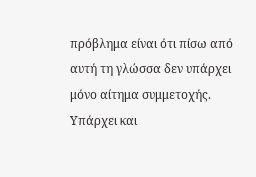πρόβλημα είναι ότι πίσω από αυτή τη γλώσσα δεν υπάρχει μόνο αίτημα συμμετοχής. Υπάρχει και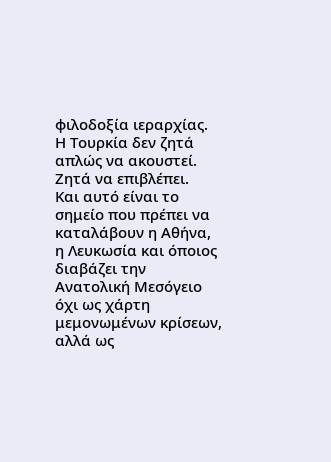φιλοδοξία ιεραρχίας.
Η Τουρκία δεν ζητά απλώς να ακουστεί.
Ζητά να επιβλέπει.
Και αυτό είναι το σημείο που πρέπει να καταλάβουν η Αθήνα, η Λευκωσία και όποιος διαβάζει την Ανατολική Μεσόγειο όχι ως χάρτη μεμονωμένων κρίσεων, αλλά ως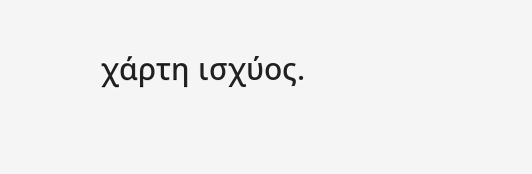χάρτη ισχύος.